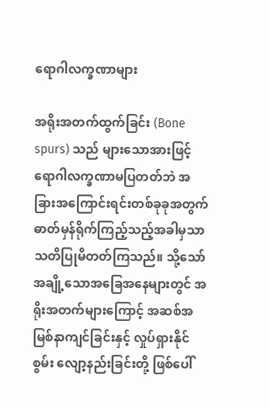ရောဂါလက္ခဏာများ

အရိုးအတက်ထွက်ခြင်း (Bone spurs) သည် များသောအားဖြင့် ရောဂါလက္ခဏာမပြတတ်ဘဲ အခြားအကြောင်းရင်းတစ်ခုခုအတွက် ဓာတ်မှန်ရိုက်ကြည့်သည့်အခါမှသာ သတိပြုမိတတ်ကြသည်။ သို့သော် အချို့သောအခြေအနေများတွင် အရိုးအတက်များကြောင့် အဆစ်အမြစ်နာကျင်ခြင်းနှင့် လှုပ်ရှားနိုင်စွမ်း လျော့နည်းခြင်းတို့ ဖြစ်ပေါ်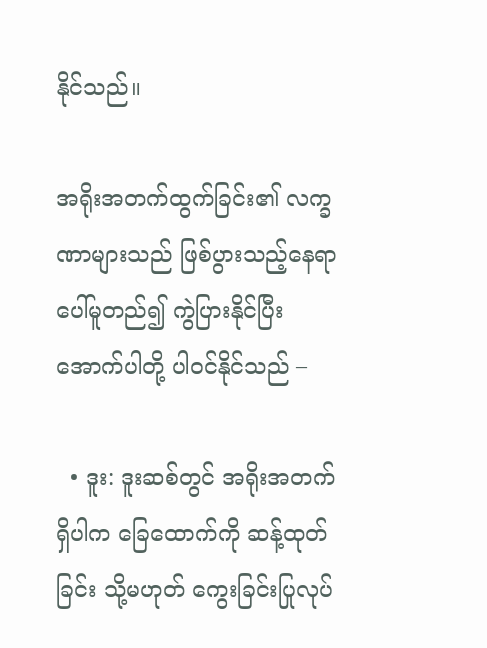နိုင်သည်။

အရိုးအတက်ထွက်ခြင်း၏ လက္ခဏာများသည် ဖြစ်ပွားသည့်နေရာပေါ်မူတည်၍ ကွဲပြားနိုင်ပြီး အောက်ပါတို့ ပါဝင်နိုင်သည် –

  • ဒူး: ဒူးဆစ်တွင် အရိုးအတက်ရှိပါက ခြေထောက်ကို ဆန့်ထုတ်ခြင်း သို့မဟုတ် ကွေးခြင်းပြုလုပ်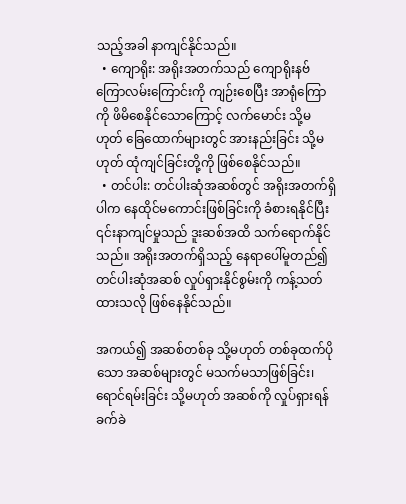သည့်အခါ နာကျင်နိုင်သည်။
  • ကျောရိုး: အရိုးအတက်သည် ကျောရိုးနဗ်ကြောလမ်းကြောင်းကို ကျဉ်းစေပြီး အာရုံကြောကို ဖိမိစေနိုင်သောကြောင့် လက်မောင်း သို့မဟုတ် ခြေထောက်များတွင် အားနည်းခြင်း သို့မဟုတ် ထုံကျင်ခြင်းတို့ကို ဖြစ်စေနိုင်သည်။
  • တင်ပါး: တင်ပါးဆုံအဆစ်တွင် အရိုးအတက်ရှိပါက နေထိုင်မကောင်းဖြစ်ခြင်းကို ခံစားရနိုင်ပြီး ၎င်းနာကျင်မှုသည် ဒူးဆစ်အထိ သက်ရောက်နိုင်သည်။ အရိုးအတက်ရှိသည့် နေရာပေါ်မူတည်၍ တင်ပါးဆုံအဆစ် လှုပ်ရှားနိုင်စွမ်းကို ကန့်သတ်ထားသလို ဖြစ်နေနိုင်သည်။

အကယ်၍ အဆစ်တစ်ခု သို့မဟုတ် တစ်ခုထက်ပိုသော အဆစ်များတွင် မသက်မသာဖြစ်ခြင်း၊ ရောင်ရမ်းခြင်း သို့မဟုတ် အဆစ်ကို လှုပ်ရှားရန် ခက်ခဲ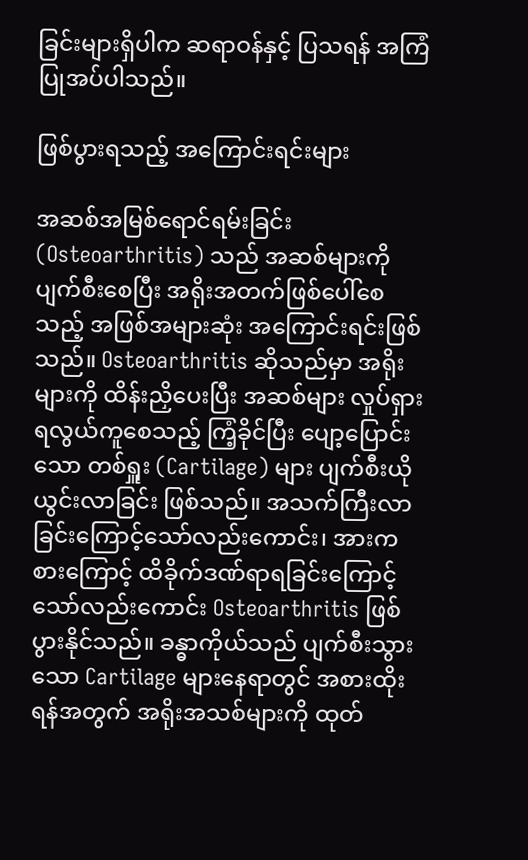ခြင်းများရှိပါက ဆရာဝန်နှင့် ပြသရန် အကြံပြုအပ်ပါသည်။

ဖြစ်ပွားရသည့် အကြောင်းရင်းများ

အဆစ်အမြစ်ရောင်ရမ်းခြင်း (Osteoarthritis) သည် အဆစ်များကို ပျက်စီးစေပြီး အရိုးအတက်ဖြစ်ပေါ်စေသည့် အဖြစ်အများဆုံး အကြောင်းရင်းဖြစ်သည်။ Osteoarthritis ဆိုသည်မှာ အရိုးများကို ထိန်းညှိပေးပြီး အဆစ်များ လှုပ်ရှားရလွယ်ကူစေသည့် ကြံ့ခိုင်ပြီး ပျော့ပြောင်းသော တစ်ရှူး (Cartilage) များ ပျက်စီးယိုယွင်းလာခြင်း ဖြစ်သည်။ အသက်ကြီးလာခြင်းကြောင့်သော်လည်းကောင်း၊ အားကစားကြောင့် ထိခိုက်ဒဏ်ရာရခြင်းကြောင့်သော်လည်းကောင်း Osteoarthritis ဖြစ်ပွားနိုင်သည်။ ခန္ဓာကိုယ်သည် ပျက်စီးသွားသော Cartilage များနေရာတွင် အစားထိုးရန်အတွက် အရိုးအသစ်များကို ထုတ်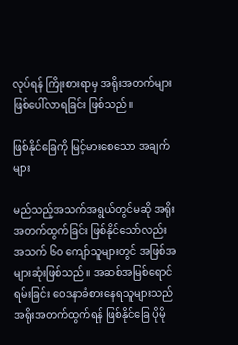လုပ်ရန် ကြိုးစားရာမှ အရိုးအတက်များ ဖြစ်ပေါ်လာရခြင်း ဖြစ်သည်။

ဖြစ်နိုင်ခြေကို မြင့်မားစေသော အချက်များ

မည်သည့်အသက်အရွယ်တွင်မဆို အရိုးအတက်ထွက်ခြင်း ဖြစ်နိုင်သော်လည်း အသက် ၆၀ ကျော်သူများတွင် အဖြစ်အများဆုံးဖြစ်သည်။ အဆစ်အမြစ်ရောင်ရမ်းခြင်း ဝေဒနာခံစားနေရသူများသည် အရိုးအတက်ထွက်ရန် ဖြစ်နိုင်ခြေ ပိုမို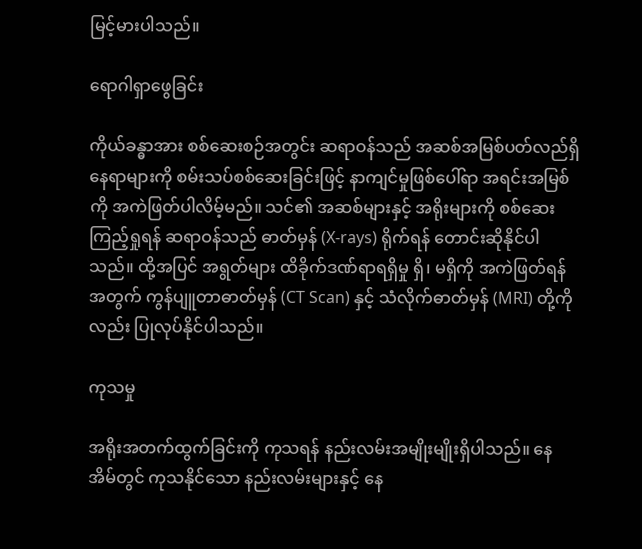မြင့်မားပါသည်။

ရောဂါရှာဖွေခြင်း

ကိုယ်ခန္ဓာအား စစ်ဆေးစဉ်အတွင်း ဆရာဝန်သည် အဆစ်အမြစ်ပတ်လည်ရှိ နေရာများကို စမ်းသပ်စစ်ဆေးခြင်းဖြင့် နာကျင်မှုဖြစ်ပေါ်ရာ အရင်းအမြစ်ကို အကဲဖြတ်ပါလိမ့်မည်။ သင်၏ အဆစ်များနှင့် အရိုးများကို စစ်ဆေးကြည့်ရှုရန် ဆရာဝန်သည် ဓာတ်မှန် (X-rays) ရိုက်ရန် တောင်းဆိုနိုင်ပါသည်။ ထို့အပြင် အရွတ်များ ထိခိုက်ဒဏ်ရာရရှိမှု ရှိ၊ မရှိကို အကဲဖြတ်ရန်အတွက် ကွန်ပျူတာဓာတ်မှန် (CT Scan) နှင့် သံလိုက်ဓာတ်မှန် (MRI) တို့ကိုလည်း ပြုလုပ်နိုင်ပါသည်။

ကုသမှု

အရိုးအတက်ထွက်ခြင်းကို ကုသရန် နည်းလမ်းအမျိုးမျိုးရှိပါသည်။ နေအိမ်တွင် ကုသနိုင်သော နည်းလမ်းများနှင့် နေ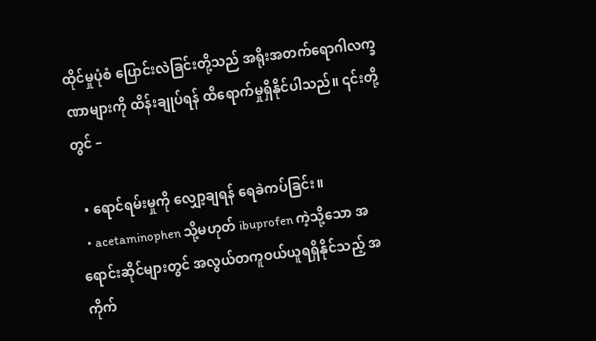ထိုင်မှုပုံစံ ပြောင်းလဲခြင်းတို့သည် အရိုးအတက်ရောဂါလက္ခဏာများကို ထိန်းချုပ်ရန် ထိရောက်မှုရှိနိုင်ပါသည်။ ၎င်းတို့တွင် –

  • ရောင်ရမ်းမှုကို လျှော့ချရန် ရေခဲကပ်ခြင်း။
  • acetaminophen သို့မဟုတ် ibuprofen ကဲ့သို့သော အရောင်းဆိုင်များတွင် အလွယ်တကူဝယ်ယူရရှိနိုင်သည့် အကိုက်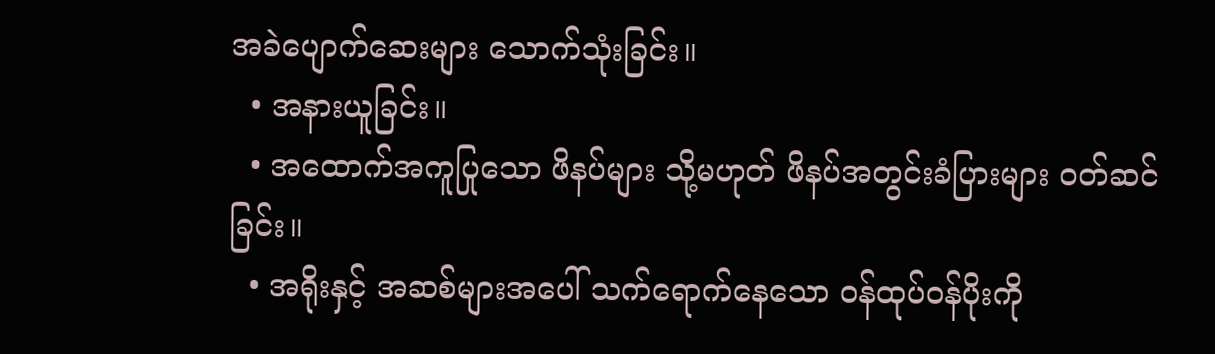အခဲပျောက်ဆေးများ သောက်သုံးခြင်း။
  • အနားယူခြင်း။
  • အထောက်အကူပြုသော ဖိနပ်များ သို့မဟုတ် ဖိနပ်အတွင်းခံပြားများ ဝတ်ဆင်ခြင်း။
  • အရိုးနှင့် အဆစ်များအပေါ် သက်ရောက်နေသော ဝန်ထုပ်ဝန်ပိုးကို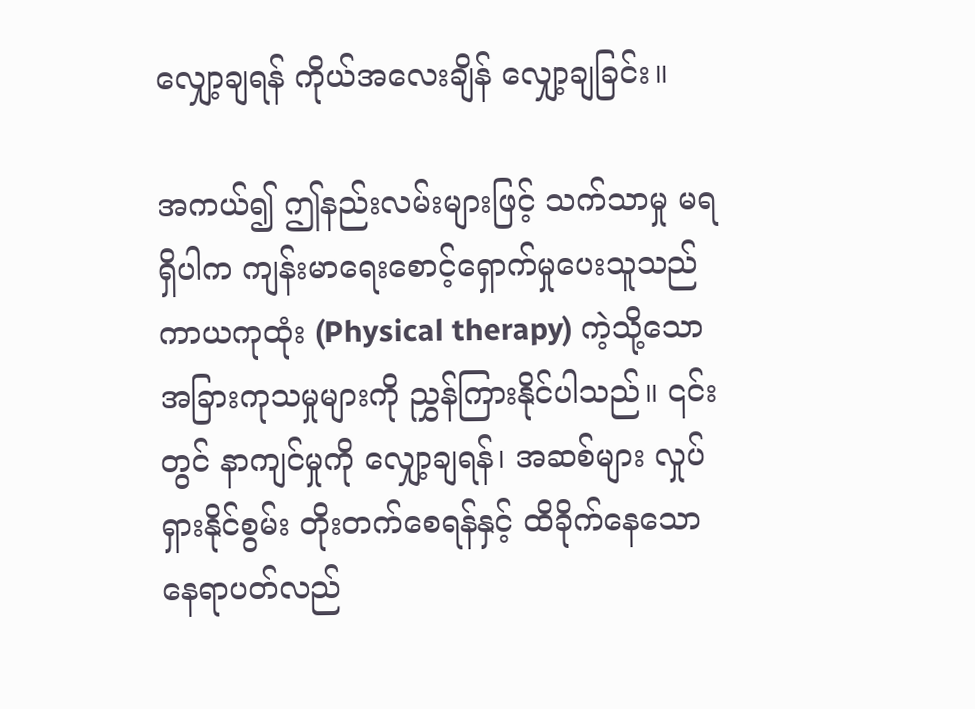လျှော့ချရန် ကိုယ်အလေးချိန် လျှော့ချခြင်း။

အကယ်၍ ဤနည်းလမ်းများဖြင့် သက်သာမှု မရရှိပါက ကျန်းမာရေးစောင့်ရှောက်မှုပေးသူသည် ကာယကုထုံး (Physical therapy) ကဲ့သို့သော အခြားကုသမှုများကို ညွှန်ကြားနိုင်ပါသည်။ ၎င်းတွင် နာကျင်မှုကို လျှော့ချရန်၊ အဆစ်များ လှုပ်ရှားနိုင်စွမ်း တိုးတက်စေရန်နှင့် ထိခိုက်နေသော နေရာပတ်လည်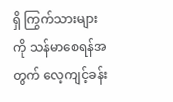ရှိ ကြွက်သားများကို သန်မာစေရန်အတွက် လေ့ကျင့်ခန်း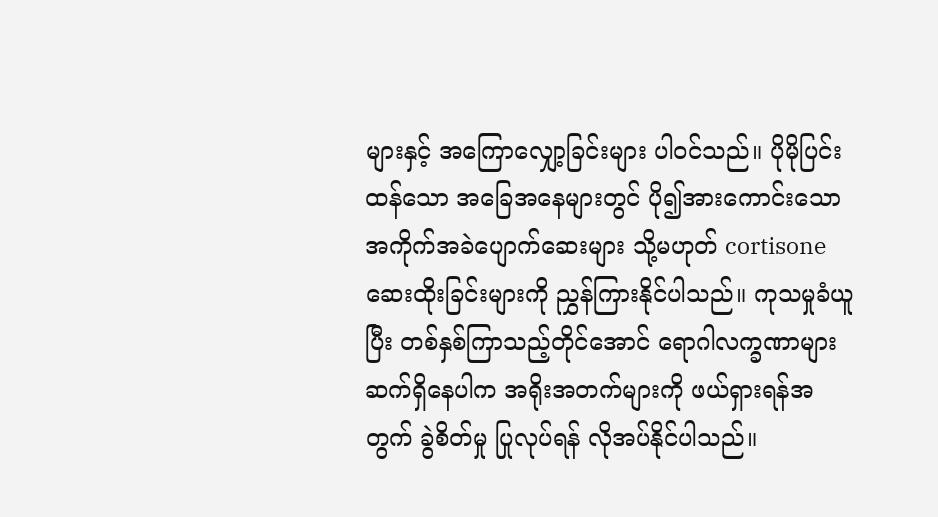များနှင့် အကြောလျှော့ခြင်းများ ပါဝင်သည်။ ပိုမိုပြင်းထန်သော အခြေအနေများတွင် ပို၍အားကောင်းသော အကိုက်အခဲပျောက်ဆေးများ သို့မဟုတ် cortisone ဆေးထိုးခြင်းများကို ညွှန်ကြားနိုင်ပါသည်။ ကုသမှုခံယူပြီး တစ်နှစ်ကြာသည့်တိုင်အောင် ရောဂါလက္ခဏာများ ဆက်ရှိနေပါက အရိုးအတက်များကို ဖယ်ရှားရန်အတွက် ခွဲစိတ်မှု ပြုလုပ်ရန် လိုအပ်နိုင်ပါသည်။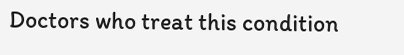Doctors who treat this condition